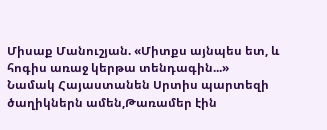Միսաք Մանուշյան. «Միտքս այնպես ետ, և հոգիս առաջ կերթա տենդագին...»
Նամակ Հայաստանեն Սրտիս պարտեզի ծաղիկներն ամեն,Թառամեր էին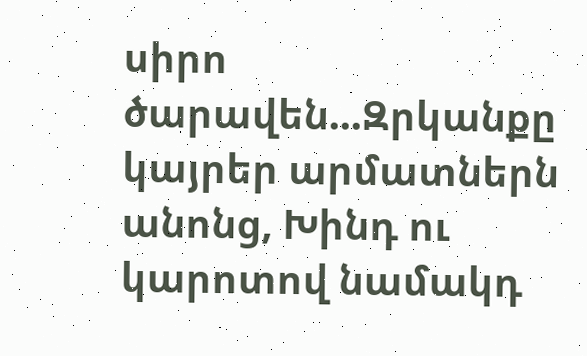սիրո ծարավեն...Զրկանքը կայրեր արմատներն անոնց, Խինդ ու կարոտով նամակդ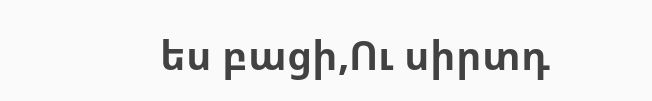ես բացի,Ու սիրտդ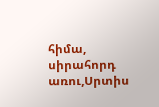հիմա, սիրահորդ առու,Սրտիս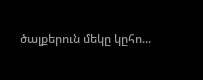ծալքերուն մեկը կըհո...